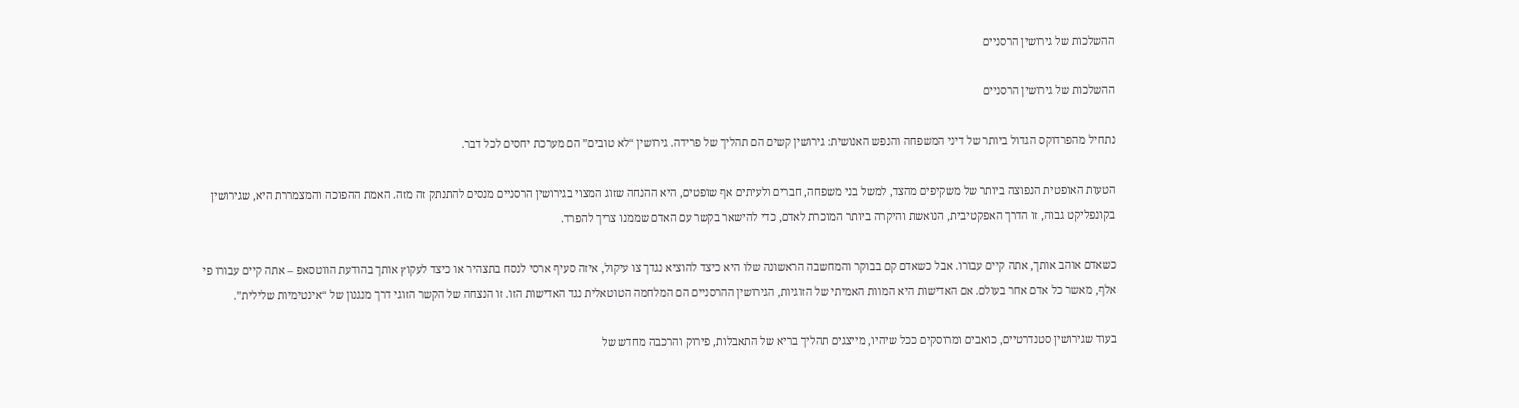ההשלכות של גירושין הרסניים

ההשלכות של גירושין הרסניים

נתחיל מהפרדוקס הגדול ביותר של דיני המשפחה והנפש האנושית: גירושין קשים הם תהליך של פרידה. גירושין “לא טובים” הם מערכת יחסים לכל דבר.

הטעות האופטית הנפוצה ביותר של משקיפים מהצד, למשל בני משפחה, חברים ולעיתים אף שופטים, היא ההנחה שזוג המצוי בגירושין הרסניים מנסים להתנתק זה מזה. האמת ההפוכה והמצמררת היא, שגירושין בקונפליקט גבוה, זו הדרך האפקטיבית, הנואשת והיקרה ביותר המוכרת לאדם, כדי להישאר בקשר עם האדם שממנו צריך להפרד.

כשאדם אוהב אותך, אתה קיים עבורו. אבל כשאדם קם בבוקר והמחשבה הראשונה שלו היא כיצד להוציא נגדך צו עיקול, איזה סעיף ארסי לנסח בתצהיר או כיצד לעקוץ אותך בהודעת הווטסאפ – אתה קיים עבורו פי אלף, מאשר כל אדם אחר בעולם. אם האדישות היא המוות האמיתי של הזוגיות, הגירושין ההרסניים הם המלחמה הטוטאלית נגד האדישות הזו. זו הנצחה של הקשר הזוגי דרך מנגנון של “אינטימיות שלילית”.

בעוד שגירושין סטנדרטיים, כואבים ומרוסקים ככל שיהיו, מייצגים תהליך בריא של התאבלות, פירוק והרכבה מחדש של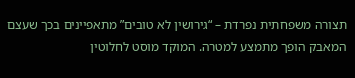תצורה משפחתית נפרדת – “גירושין לא טובים” מתאפיינים בכך שעצם המאבק הופך מתמצע למטרה. המוקד מוסט לחלוטין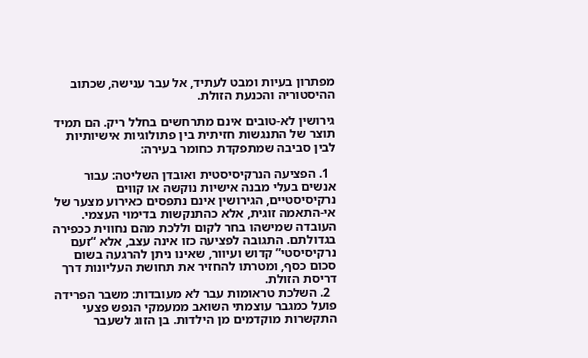מפתרון בעיות ומבט לעתיד, אל עבר ענישה, שכתוב ההיסטוריה והכנעת הזולת.

גירושין לא-טובים אינם מתרחשים בחלל ריק. הם תמיד תוצר של התנגשות חזיתית בין פתולוגיות אישיותיות לבין סביבה שמתפקדת כחומר בעירה:

  1. הפציעה הנרקיסיסטית ואובדן השליטה: עבור אנשים בעלי מבנה אישיות נוקשה או קווים נרקיסיסטיים, הגירושין אינם נתפסים כאירוע מצער של אי-התאמה זוגית, אלא כהתנקשות בדימוי העצמי. העובדה שמישהו בחר לקום וללכת מהם נחווית ככפירה בגדולתם. התגובה לפציעה כזו אינה עצב, אלא “זעם נרקיסיסטי” קדוש ועיוור, שאינו ניתן להרגעה בשום סכום כסף, ומטרתו להחזיר את תחושת העליונות דרך דריסת הזולת.
  2. השלכת טראומות עבר לא מעובדות: משבר הפרידה פועל כמגבר עוצמתי השואב ממעמקי הנפש פצעי התקשרות מוקדמים מן הילדות. בן הזוג לשעבר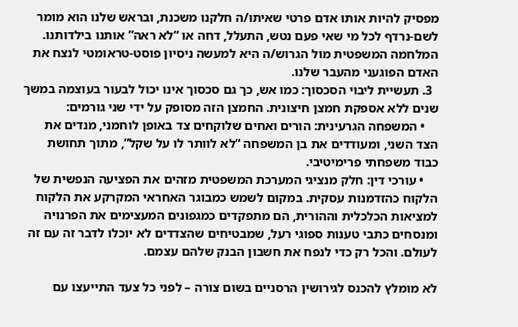מפסיק להיות אותו אדם פרטי שאיתו/ה חלקנו משכנת, ובראש שלנו הוא מומר לשם-נרדף לכל מי שאי פעם נטש, התעלל, דחה או “לא ראה” אותנו בילדותנו. המלחמה המשפטית מול הגרוש/ה היא למעשה ניסיון פוסט-טראומטי לנצח את האדם הפוגעני מהעבר שלנו.
  3. תעשיית ליבוי הסכסוך: כמו אש, כך גם סכסוך אינו יכול לבעור בעוצמה במשך שנים ללא אספקת חמצן חיצונית. החמצן הזה מסופק על ידי שני גורמים:
    • המשפחה הגרעינית: הורים ואחים שלוקחים צד באופן לוחמני, מנדים את הצד השני, ומעודדים את בן המשפחה “לא לוותר לו על שקל”, מתוך תחושת כבוד משפחתי פרימיטיבי.
    • עורכי דין: חלק מנציגי המערכת המשפטית מזהים את הפציעה הנפשית של הלקוח כהזדמנות עסקית. במקום לשמש כמבוגר האחראי המקרקע את הלקוח למציאות הכלכלית וההורית, הם מתפקדים כמגפונים המעצימים את הפרנויה ומנסחים כתבי טענות ספוגי רעל, שמבטיחים שהצדדים לא יוכלו לדבר זה עם זה לעולם. והכל רק כדי לנפח את חשבון הבנק שלהם עצמם.

לא מומלץ להכנס לגירושין הרסניים בשום צורה – לפני כל צעד התייעצו עם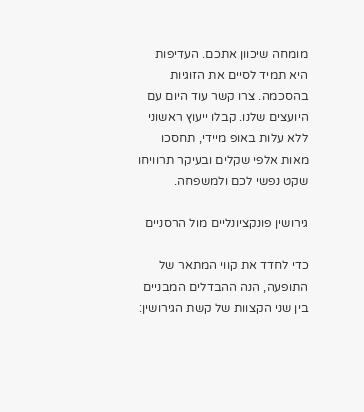מומחה שיכוון אתכם. העדיפות היא תמיד לסיים את הזוגיות בהסכמה. צרו קשר עוד היום עם היועצים שלנו. קבלו ייעוץ ראשוני ללא עלות באופ מיידי, תחסכו מאות אלפי שקלים ובעיקר תרוויחו שקט נפשי לכם ולמשפחה.

גירושין פונקציונליים מול הרסניים

כדי לחדד את קווי המתאר של התופעה, הנה ההבדלים המבניים בין שני הקצוות של קשת הגירושין: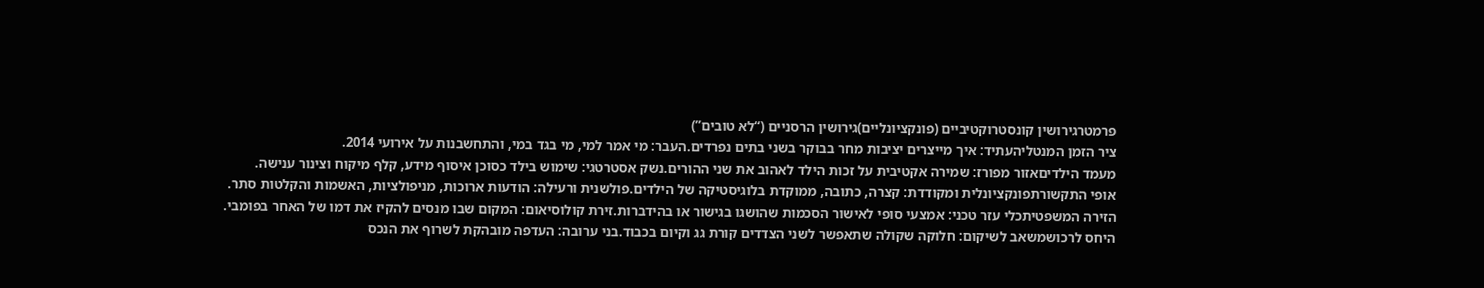פרמטרגירושין קונסטרוקטיביים (פונקציונליים)גירושין הרסניים (“לא טובים”)
ציר הזמן המנטליהעתיד: איך מייצרים יציבות מחר בבוקר בשני בתים נפרדים.העבר: מי אמר למי, מי בגד במי, והתחשבנות על אירועי 2014.
מעמד הילדיםאזור מפורז: שמירה אקטיבית על זכות הילד לאהוב את שני ההורים.נשק אסטרטגי: שימוש בילד כסוכן איסוף מידע, קלף מיקוח וצינור ענישה.
אופי התקשורתפונקציונלית ומקודדת: קצרה, כתובה, ממוקדת בלוגיסטיקה של הילדים.פולשנית ורעילה: הודעות ארוכות, מניפולציות, האשמות והקלטות סתר.
הזירה המשפטיתכלי עזר טכני: אמצעי סופי לאישור הסכמות שהושגו בגישור או בהידברות.זירת קולוסיאום: המקום שבו מנסים להקיז את דמו של האחר בפומבי.
היחס לרכושמשאב לשיקום: חלוקה שקולה שתאפשר לשני הצדדים קורת גג וקיום בכבוד.בני ערובה: העדפה מובהקת לשרוף את הנכס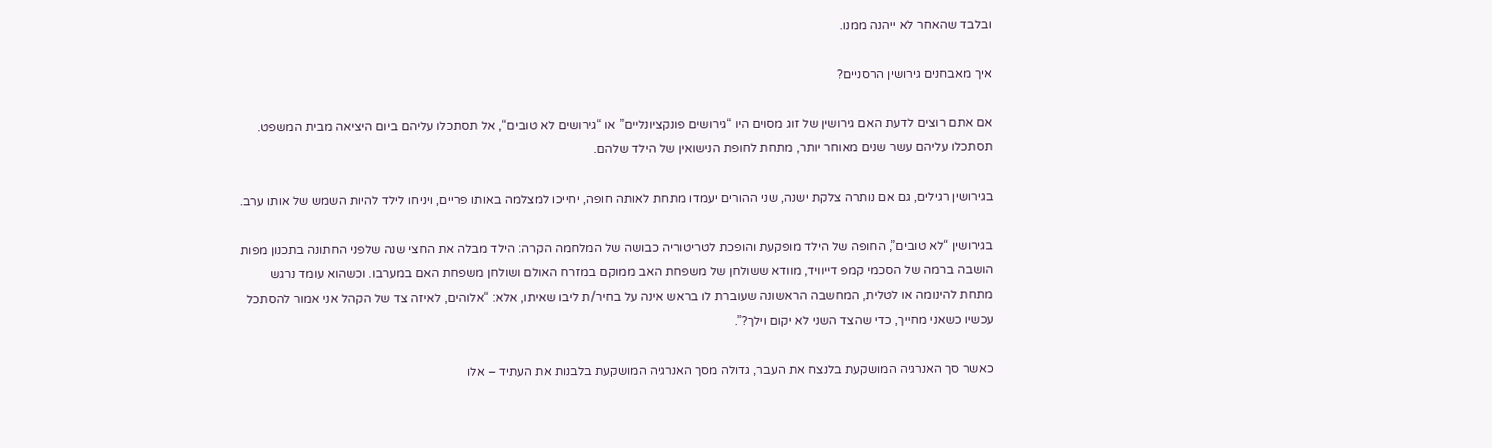ובלבד שהאחר לא ייהנה ממנו.

איך מאבחנים גירושין הרסניים?

אם אתם רוצים לדעת האם גירושין של זוג מסוים היו “גירושים פונקציונליים” או “גירושים לא טובים“, אל תסתכלו עליהם ביום היציאה מבית המשפט. תסתכלו עליהם עשר שנים מאוחר יותר, מתחת לחופת הנישואין של הילד שלהם.

בגירושין רגילים, גם אם נותרה צלקת ישנה, שני ההורים יעמדו מתחת לאותה חופה, יחייכו למצלמה באותו פריים, ויניחו לילד להיות השמש של אותו ערב.

בגירושין “לא טובים”, החופה של הילד מופקעת והופכת לטריטוריה כבושה של המלחמה הקרה: הילד מבלה את החצי שנה שלפני החתונה בתכנון מפות הושבה ברמה של הסכמי קמפ דייוויד, מוודא ששולחן של משפחת האב ממוקם במזרח האולם ושולחן משפחת האם במערבו. וכשהוא עומד נרגש מתחת להינומה או לטלית, המחשבה הראשונה שעוברת לו בראש אינה על בחיר/ת ליבו שאיתו, אלא: “אלוהים, לאיזה צד של הקהל אני אמור להסתכל עכשיו כשאני מחייך, כדי שהצד השני לא יקום וילך?”.

כאשר סך האנרגיה המושקעת בלנצח את העבר, גדולה מסך האנרגיה המושקעת בלבנות את העתיד – אלו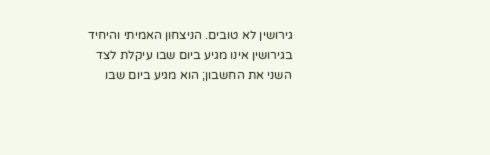גירושין לא טובים. הניצחון האמיתי והיחיד בגירושין אינו מגיע ביום שבו עיקלת לצד השני את החשבון; הוא מגיע ביום שבו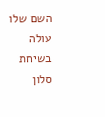השם שלו עולה בשיחת סלון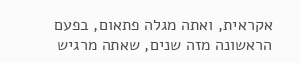אקראית, ואתה מגלה פתאום, בפעם הראשונה מזה שנים, שאתה מרגיש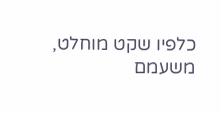כלפיו שקט מוחלט, משעמם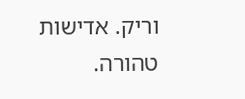וריק. אדישות טהורה.